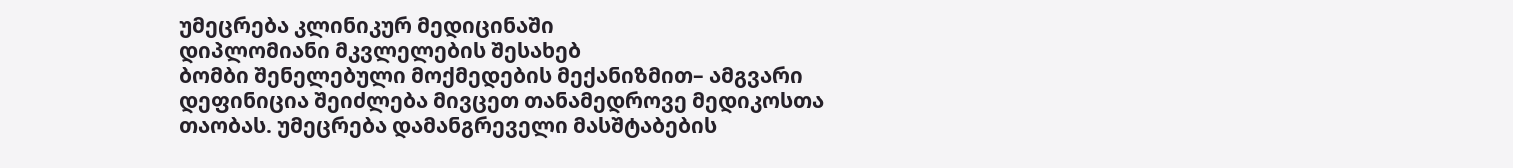უმეცრება კლინიკურ მედიცინაში
დიპლომიანი მკვლელების შესახებ
ბომბი შენელებული მოქმედების მექანიზმით– ამგვარი დეფინიცია შეიძლება მივცეთ თანამედროვე მედიკოსთა თაობას. უმეცრება დამანგრეველი მასშტაბების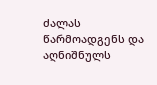ძალას წარმოადგენს და აღნიშნულს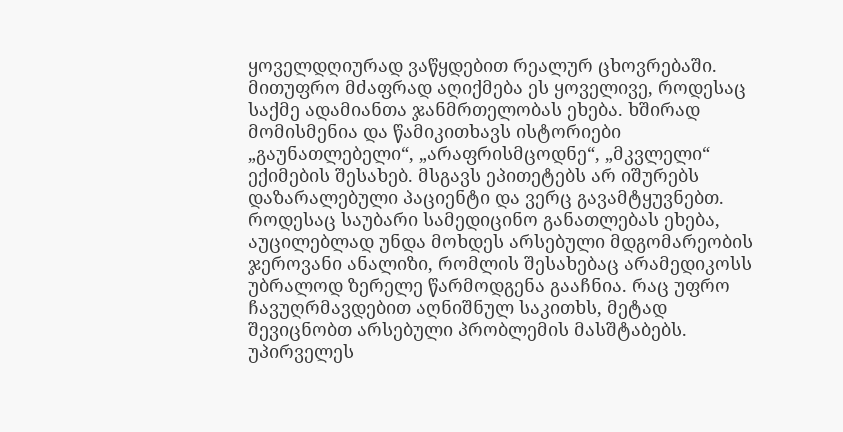ყოველდღიურად ვაწყდებით რეალურ ცხოვრებაში. მითუფრო მძაფრად აღიქმება ეს ყოველივე, როდესაც საქმე ადამიანთა ჯანმრთელობას ეხება. ხშირად მომისმენია და წამიკითხავს ისტორიები „გაუნათლებელი“, „არაფრისმცოდნე“, „მკვლელი“ ექიმების შესახებ. მსგავს ეპითეტებს არ იშურებს დაზარალებული პაციენტი და ვერც გავამტყუვნებთ.
როდესაც საუბარი სამედიცინო განათლებას ეხება, აუცილებლად უნდა მოხდეს არსებული მდგომარეობის ჯეროვანი ანალიზი, რომლის შესახებაც არამედიკოსს უბრალოდ ზერელე წარმოდგენა გააჩნია. რაც უფრო ჩავუღრმავდებით აღნიშნულ საკითხს, მეტად შევიცნობთ არსებული პრობლემის მასშტაბებს.
უპირველეს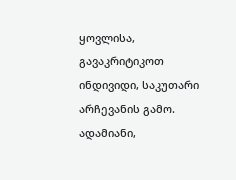ყოვლისა, გავაკრიტიკოთ ინდივიდი, საკუთარი არჩევანის გამო. ადამიანი,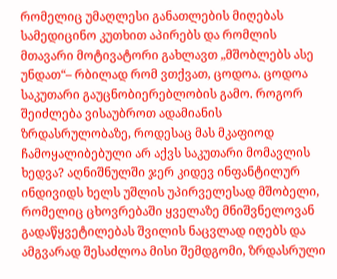რომელიც უმაღლესი განათლების მიღებას სამედიცინო კუთხით აპირებს და რომლის მთავარი მოტივატორი გახლავთ „მშობლებს ასე უნდათ“– რბილად რომ ვთქვათ, ცოდოა. ცოდოა საკუთარი გაუცნობიერებლობის გამო. როგორ შეიძლება ვისაუბროთ ადამიანის ზრდასრულობაზე, როდესაც მას მკაფიოდ ჩამოყალიბებული არ აქვს საკუთარი მომავლის ხედვა? აღნიშნულში ჯერ კიდევ ინფანტილურ ინდივიდს ხელს უშლის უპირველესად მშობელი, რომელიც ცხოვრებაში ყველაზე მნიშვნელოვან გადაწყვეტილებას შვილის ნაცვლად იღებს და ამგვარად შესაძლოა მისი შემდგომი, ზრდასრული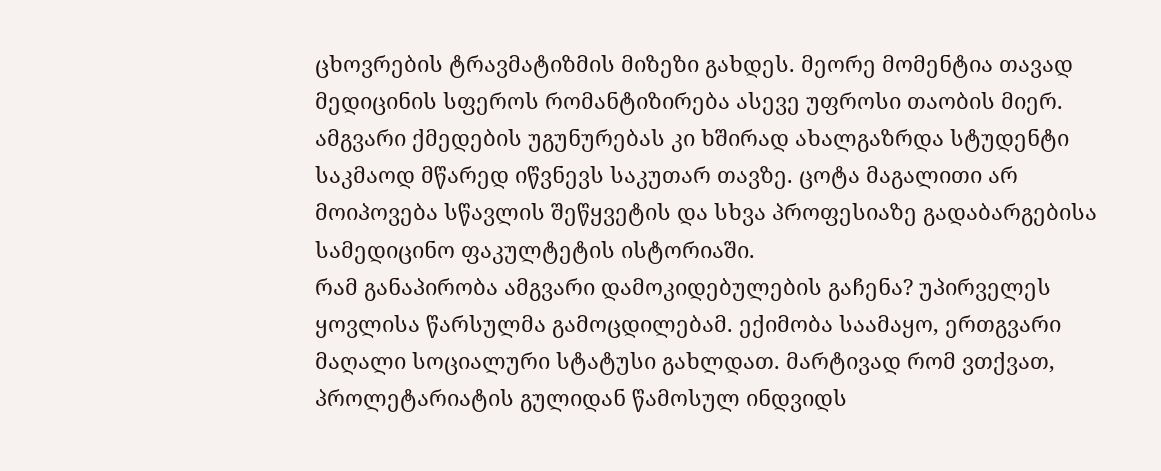ცხოვრების ტრავმატიზმის მიზეზი გახდეს. მეორე მომენტია თავად მედიცინის სფეროს რომანტიზირება ასევე უფროსი თაობის მიერ. ამგვარი ქმედების უგუნურებას კი ხშირად ახალგაზრდა სტუდენტი საკმაოდ მწარედ იწვნევს საკუთარ თავზე. ცოტა მაგალითი არ მოიპოვება სწავლის შეწყვეტის და სხვა პროფესიაზე გადაბარგებისა სამედიცინო ფაკულტეტის ისტორიაში.
რამ განაპირობა ამგვარი დამოკიდებულების გაჩენა? უპირველეს ყოვლისა წარსულმა გამოცდილებამ. ექიმობა საამაყო, ერთგვარი მაღალი სოციალური სტატუსი გახლდათ. მარტივად რომ ვთქვათ, პროლეტარიატის გულიდან წამოსულ ინდვიდს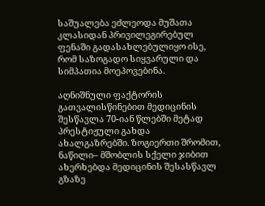საშუალება ეძლეოდა მუშათა კლასიდან პრივილეგირებულ ფენაში გადასახლებულიყო ისე, რომ საზოგადო სიყვარული და სიმპათია მოეპოვებინა.

აღნიშნული ფაქტორის გათვალისწინებით მედიცინის შესწავლა 70-იან წლებში მეტად პრესტიჟული გახდა ახალგაზრებში. ზოგიერთი შრომით, ნაწილი– მშობლის სქელი ჯიბით ახერხებდა მედიცინის შესასწავლ გზაზე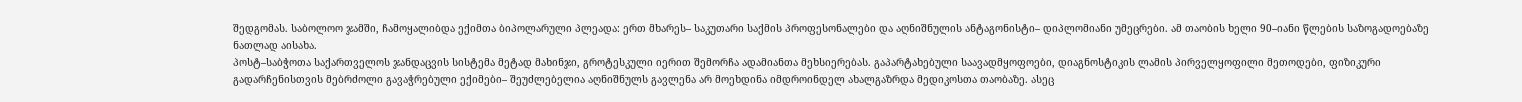შედგომას. საბოლოო ჯამში, ჩამოყალიბდა ექიმთა ბიპოლარული პლეადა: ერთ მხარეს– საკუთარი საქმის პროფესონალები და აღნიშნულის ანტაგონისტი– დიპლომიანი უმეცრები. ამ თაობის ხელი 90–იანი წლების საზოგადოებაზე ნათლად აისახა.
პოსტ–საბჭოთა საქართველოს ჯანდაცვის სისტემა მეტად მახინჯი, გროტესკული იერით შემორჩა ადამიანთა მეხსიერებას. გაპარტახებული საავადმყოფოები, დიაგნოსტიკის ლამის პირველყოფილი მეთოდები, ფიზიკური გადარჩენისთვის მებრძოლი გავაჭრებული ექიმები– შეუძლებელია აღნიშნულს გავლენა არ მოეხდინა იმდროინდელ ახალგაზრდა მედიკოსთა თაობაზე. ასეც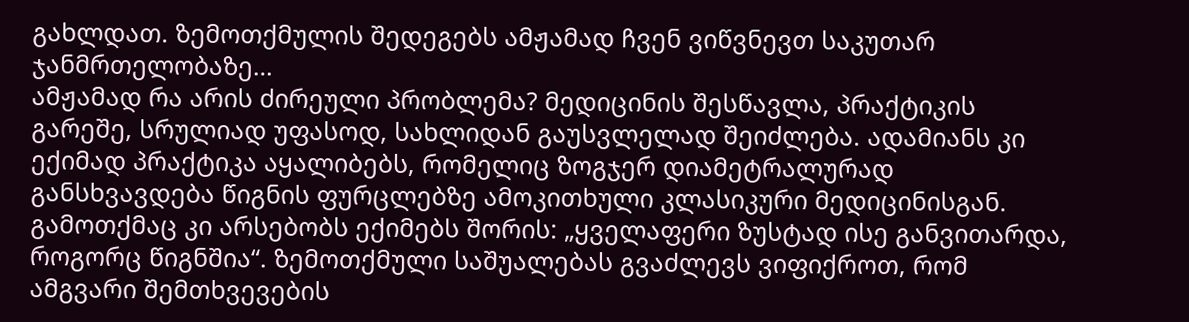გახლდათ. ზემოთქმულის შედეგებს ამჟამად ჩვენ ვიწვნევთ საკუთარ ჯანმრთელობაზე…
ამჟამად რა არის ძირეული პრობლემა? მედიცინის შესწავლა, პრაქტიკის გარეშე, სრულიად უფასოდ, სახლიდან გაუსვლელად შეიძლება. ადამიანს კი ექიმად პრაქტიკა აყალიბებს, რომელიც ზოგჯერ დიამეტრალურად განსხვავდება წიგნის ფურცლებზე ამოკითხული კლასიკური მედიცინისგან. გამოთქმაც კი არსებობს ექიმებს შორის: „ყველაფერი ზუსტად ისე განვითარდა, როგორც წიგნშია“. ზემოთქმული საშუალებას გვაძლევს ვიფიქროთ, რომ ამგვარი შემთხვევების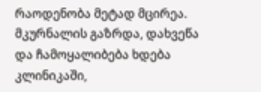რაოდენობა მეტად მცირეა. მკურნალის გაზრდა, დახვეწა და ჩამოყალიბება ხდება კლინიკაში,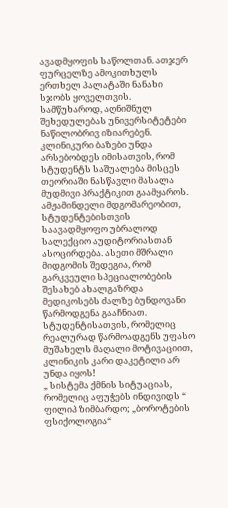ავადმყოფის საწოლთან. ათჯერ ფურცელზე ამოკითხულს ერთხელ პალატაში ნანახი სჯობს ყოველთვის.
სამწუხაროდ, აღნიშნულ შეხედულებას უნივერსიტეტები ნაწილობრივ იზიარებენ. კლინიკური ბაზები უნდა არსებობდეს იმისათვის, რომ სტუდენტს საშუალება მისცეს თეორიაში ნასწავლი მასალა მუდმივი პრაქტიკით გაამყაროს. ამჟამინდელი მდგომარეობით, სტუდენტებისთვის საავადმყოფო უბრალოდ სალექციო აუდიტორიასთან ასოცირდება. ასეთი მშრალი მიდგომის შედეგია, რომ გარკვეული სპეციალობების შესახებ ახალგაზრდა მედიკოსებს ძალზე ბუნდოვანი წარმოდგენა გააჩნიათ. სტუდენტისათვის, რომელიც რეალურად წარმოადგენს უფასო მუშახელს მაღალი მოტივაციით, კლინიკის კარი დაკეტილი არ უნდა იყოს!
„ სისტემა ქმნის სიტუაციას, რომელიც აფუჭებს ინდივიდს “ ფილიპ ზიმბარდო; „ბოროტების ფსიქოლოგია“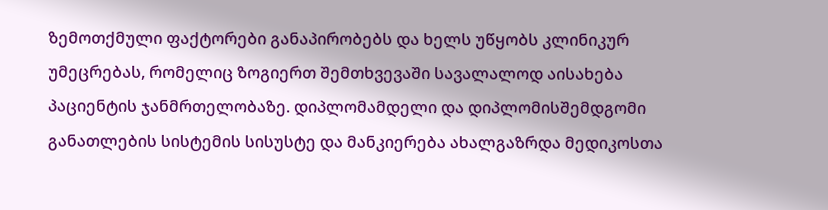ზემოთქმული ფაქტორები განაპირობებს და ხელს უწყობს კლინიკურ უმეცრებას, რომელიც ზოგიერთ შემთხვევაში სავალალოდ აისახება პაციენტის ჯანმრთელობაზე. დიპლომამდელი და დიპლომისშემდგომი განათლების სისტემის სისუსტე და მანკიერება ახალგაზრდა მედიკოსთა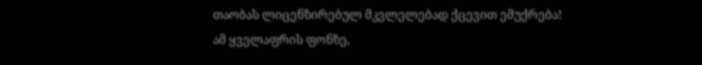თაობას ლიცენზირებულ მკვლელებად ქცევით ემუქრება!
ამ ყველაფრის ფონზე,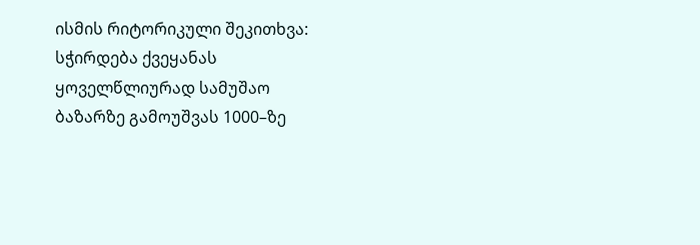ისმის რიტორიკული შეკითხვა: სჭირდება ქვეყანას ყოველწლიურად სამუშაო ბაზარზე გამოუშვას 1000–ზე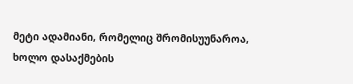მეტი ადამიანი, რომელიც შრომისუუნაროა, ხოლო დასაქმების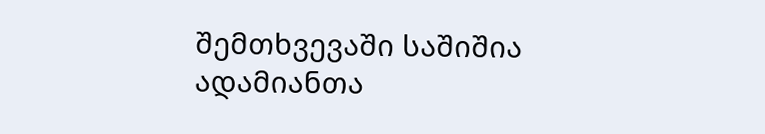შემთხვევაში საშიშია ადამიანთა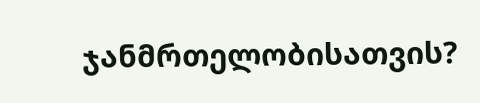ჯანმრთელობისათვის?